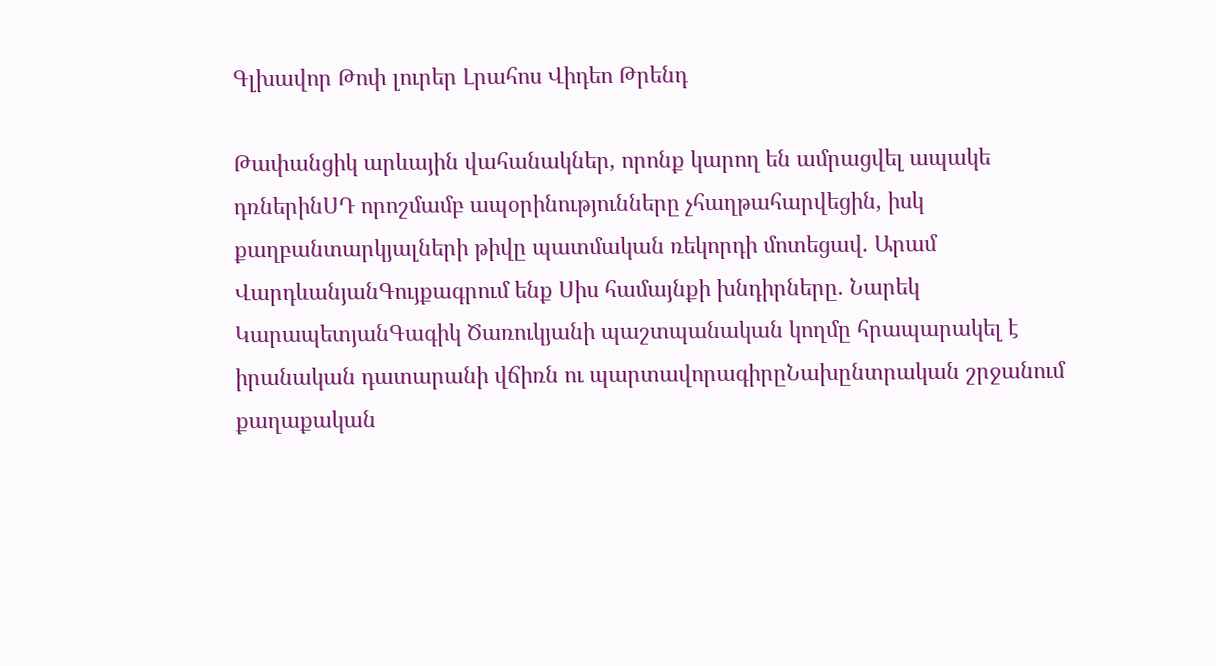Գլխավոր Թոփ լուրեր Լրահոս Վիդեո Թրենդ

Թափանցիկ արևային վահանակներ, որոնք կարող են ամրացվել ապակե դռներինՍԴ որոշմամբ ապօրինությունները չհաղթահարվեցին, իսկ քաղբանտարկյալների թիվը պատմական ռեկորդի մոտեցավ. Արամ ՎարդևանյանԳույքագրում ենք Սիս համայնքի խնդիրները. Նարեկ ԿարապետյանԳագիկ Ծառուկյանի պաշտպանական կողմը հրապարակել է իրանական դատարանի վճիռն ու պարտավորագիրըՆախընտրական շրջանում քաղաքական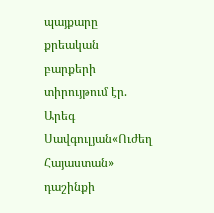պայքարը քրեական բարքերի տիրույթում էր. Արեգ Սավգուլյան«Ուժեղ Հայաստան» դաշինքի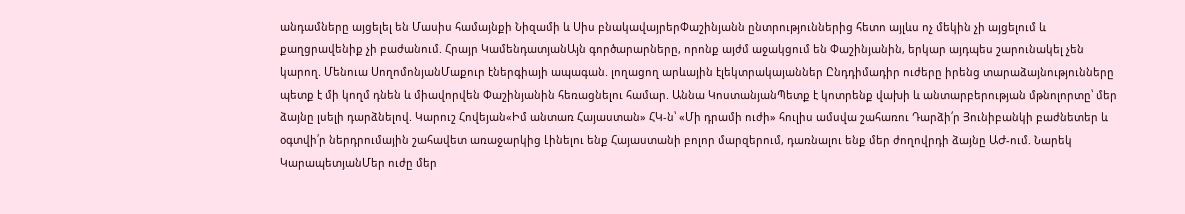անդամները այցելել են Մասիս համայնքի Նիզամի և Սիս բնակավայրերՓաշինյանն ընտրություններից հետո այլևս ոչ մեկին չի այցելում և քաղցրավենիք չի բաժանում. Հրայր ԿամենդատյանԱյն գործարարները, որոնք այժմ աջակցում են Փաշինյանին, երկար այդպես շարունակել չեն կարող. Մենուա ՍողոմոնյանՄաքուր էներգիայի ապագան. լողացող արևային էլեկտրակայաններ Ընդդիմադիր ուժերը իրենց տարաձայնությունները պետք է մի կողմ դնեն և միավորվեն Փաշինյանին հեռացնելու համար. Աննա ԿոստանյանՊետք է կոտրենք վախի և անտարբերության մթնոլորտը՝ մեր ձայնը լսելի դարձնելով. Կարուշ Հովեյան«Իմ անտառ Հայաստան» ՀԿ-ն՝ «Մի դրամի ուժի» հուլիս ամսվա շահառու Դարձի՛ր Յունիբանկի բաժնետեր և օգտվի՛ր ներդրումային շահավետ առաջարկից Լինելու ենք Հայաստանի բոլոր մարզերում, դառնալու ենք մեր ժողովրդի ձայնը ԱԺ-ում. Նարեկ ԿարապետյանՄեր ուժը մեր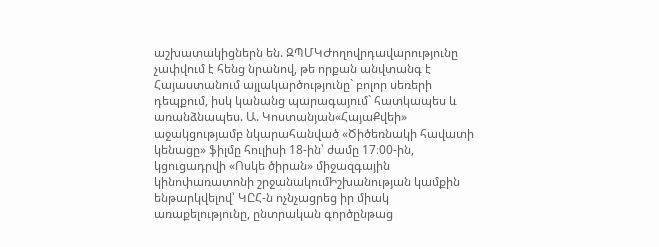աշխատակիցներն են. ԶՊՄԿԺողովրդավարությունը չափվում է հենց նրանով, թե որքան անվտանգ է Հայաստանում այլակարծությունը` բոլոր սեռերի դեպքում, իսկ կանանց պարագայում` հատկապես և առանձնապես. Ա. Կոստանյան«ՀայաՔվեի» աջակցությամբ նկարահանված «Ծիծեռնակի հավատի կենացը» ֆիլմը հուլիսի 18-ին՝ ժամը 17։00-ին, կցուցադրվի «Ոսկե ծիրան» միջազգային կինոփառատոնի շրջանակումԻշխանության կամքին ենթարկվելով՝ ԿԸՀ-ն ոչնչացրեց իր միակ առաքելությունը, ընտրական գործընթաց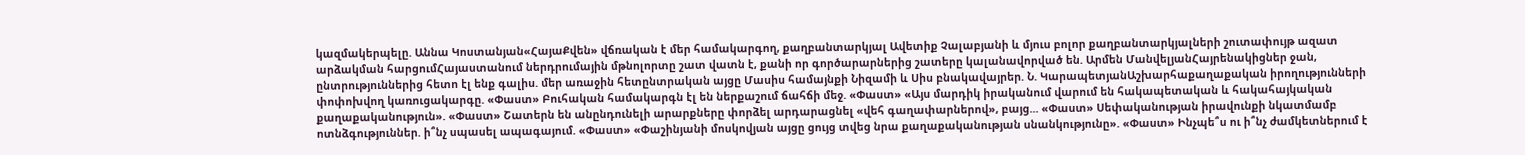կազմակերպելը. Աննա Կոստանյան«ՀայաՔվեն» վճռական է մեր համակարգող, քաղբանտարկյալ Ավետիք Չալաբյանի և մյուս բոլոր քաղբանտարկյալների շուտափույթ ազատ արձակման հարցումՀայաստանում ներդրումային մթնոլորտը շատ վատն է, քանի որ գործարարներից շատերը կալանավորված են. Արմեն ՄանվելյանՀայրենակիցներ ջան, ընտրություններից հետո էլ ենք գալիս. մեր առաջին հետընտրական այցը Մասիս համայնքի Նիզամի և Սիս բնակավայրեր. Ն. ԿարապետյանԱշխարհաքաղաքական իրողությունների փոփոխվող կառուցակարգը. «Փաստ» Բուհական համակարգն էլ են ներքաշում ճահճի մեջ. «Փաստ» «Այս մարդիկ իրականում վարում են հակապետական և հակահայկական քաղաքականություն». «Փաստ» Շատերն են անընդունելի արարքները փորձել արդարացնել «վեհ գաղափարներով», բայց... «Փաստ» Սեփականության իրավունքի նկատմամբ ոտնձգություններ. ի՞նչ սպասել ապագայում. «Փաստ» «Փաշինյանի մոսկովյան այցը ցույց տվեց նրա քաղաքականության սնանկությունը». «Փաստ» Ինչպե՞ս ու ի՞նչ ժամկետներում է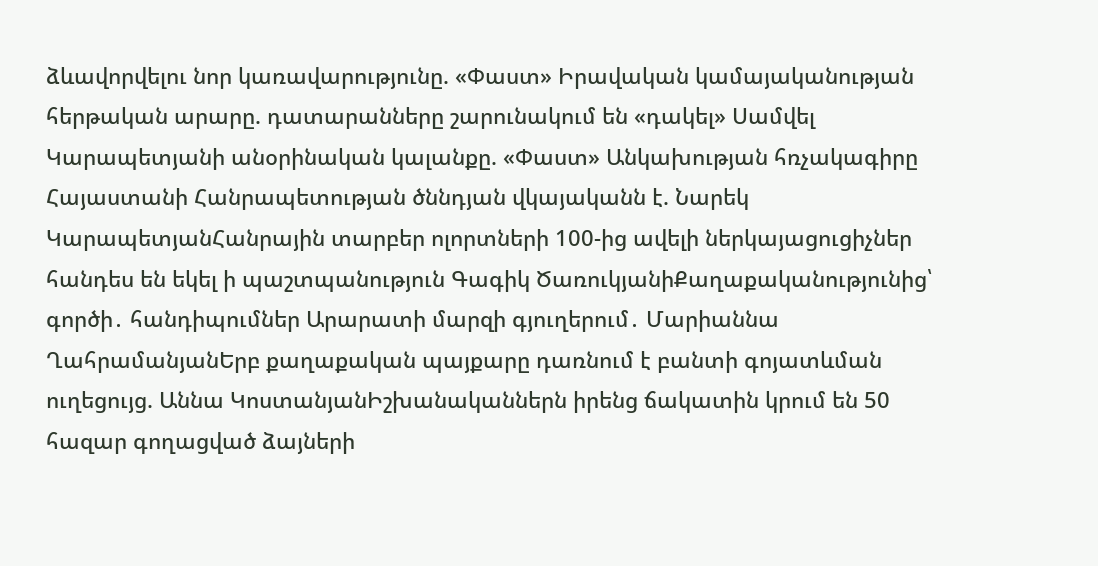ձևավորվելու նոր կառավարությունը. «Փաստ» Իրավական կամայականության հերթական արարը. դատարանները շարունակում են «դակել» Սամվել Կարապետյանի անօրինական կալանքը. «Փաստ» Անկախության հռչակագիրը Հայաստանի Հանրապետության ծննդյան վկայականն է. Նարեկ ԿարապետյանՀանրային տարբեր ոլորտների 100-ից ավելի ներկայացուցիչներ հանդես են եկել ի պաշտպանություն Գագիկ ԾառուկյանիՔաղաքականությունից՝ գործի․ հանդիպումներ Արարատի մարզի գյուղերում․ Մարիաննա ՂահրամանյանԵրբ քաղաքական պայքարը դառնում է բանտի գոյատևման ուղեցույց. Աննա ԿոստանյանԻշխանականներն իրենց ճակատին կրում են 50 հազար գողացված ձայների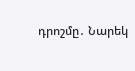դրոշմը․ Նարեկ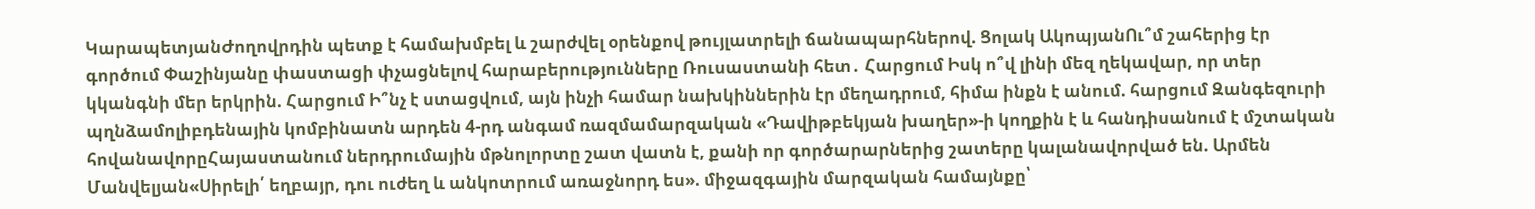ԿարապետյանԺողովրդին պետք է համախմբել և շարժվել օրենքով թույլատրելի ճանապարհներով. Ցոլակ ԱկոպյանՈւ՞մ շահերից էր գործում Փաշինյանը փաստացի փչացնելով հարաբերությունները Ռուսաստանի հետ․ Հարցում Իսկ ո՞վ լինի մեզ ղեկավար, որ տեր կկանգնի մեր երկրին. Հարցում Ի՞նչ է ստացվում, այն ինչի համար նախկիններին էր մեղադրում, հիմա ինքն է անում. հարցում Զանգեզուրի պղնձամոլիբդենային կոմբինատն արդեն 4-րդ անգամ ռազմամարզական «Դավիթբեկյան խաղեր»-ի կողքին է և հանդիսանում է մշտական հովանավորըՀայաստանում ներդրումային մթնոլորտը շատ վատն է, քանի որ գործարարներից շատերը կալանավորված են. Արմեն Մանվելյան«Սիրելի՛ եղբայր, դու ուժեղ և անկոտրում առաջնորդ ես». միջազգային մարզական համայնքը՝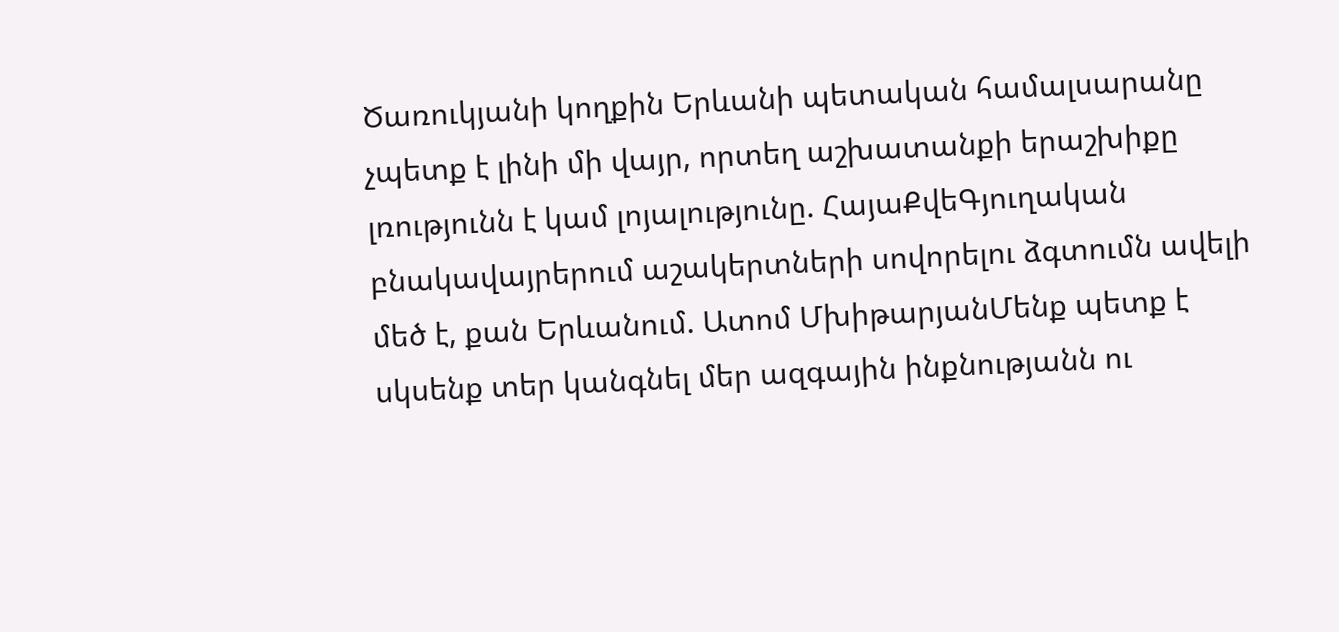Ծառուկյանի կողքին Երևանի պետական համալսարանը չպետք է լինի մի վայր, որտեղ աշխատանքի երաշխիքը լռությունն է կամ լոյալությունը. ՀայաՔվեԳյուղական բնակավայրերում աշակերտների սովորելու ձգտումն ավելի մեծ է, քան Երևանում. Ատոմ ՄխիթարյանՄենք պետք է սկսենք տեր կանգնել մեր ազգային ինքնությանն ու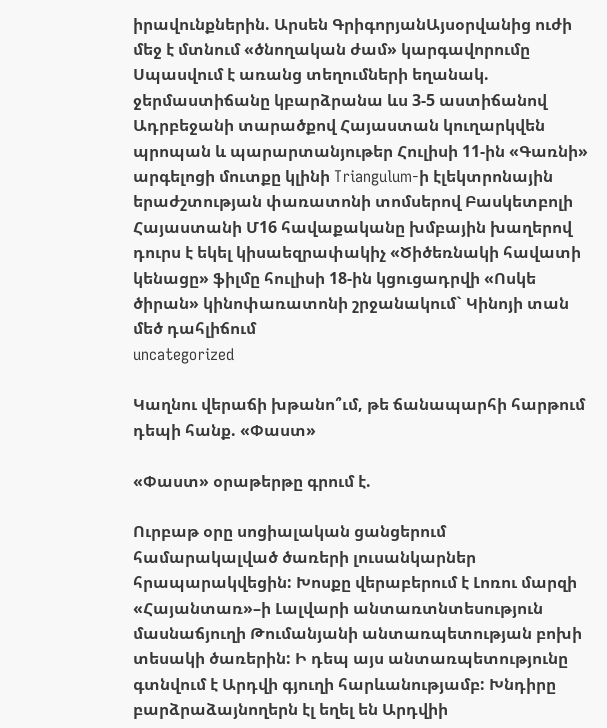իրավունքներին. Արսեն ԳրիգորյանԱյսօրվանից ուժի մեջ է մտնում «ծնողական ժամ» կարգավորումը Սպասվում է առանց տեղումների եղանակ. ջերմաստիճանը կբարձրանա ևս 3-5 աստիճանով Ադրբեջանի տարածքով Հայաստան կուղարկվեն պրոպան և պարարտանյութեր Հուլիսի 11-ին «Գառնի» արգելոցի մուտքը կլինի Triangulum-ի էլեկտրոնային երաժշտության փառատոնի տոմսերով Բասկետբոլի Հայաստանի Մ16 հավաքականը խմբային խաղերով դուրս է եկել կիսաեզրափակիչ «Ծիծեռնակի հավատի կենացը» ֆիլմը հուլիսի 18-ին կցուցադրվի «Ոսկե ծիրան» կինոփառատոնի շրջանակում` Կինոյի տան մեծ դահլիճում
uncategorized

Կաղնու վերաճի խթանո՞ւմ, թե ճանապարհի հարթում դեպի հանք. «Փաստ»

«Փաստ» օրաթերթը գրում է.

Ուրբաթ օրը սոցիալական ցանցերում համարակալված ծառերի լուսանկարներ հրապարակվեցին: Խոսքը վերաբերում է Լոռու մարզի «Հայանտառ»–ի Լալվարի անտառտնտեսություն մասնաճյուղի Թումանյանի անտառպետության բոխի տեսակի ծառերին: Ի դեպ այս անտառպետությունը գտնվում է Արդվի գյուղի հարևանությամբ: Խնդիրը բարձրաձայնողերն էլ եղել են Արդվիի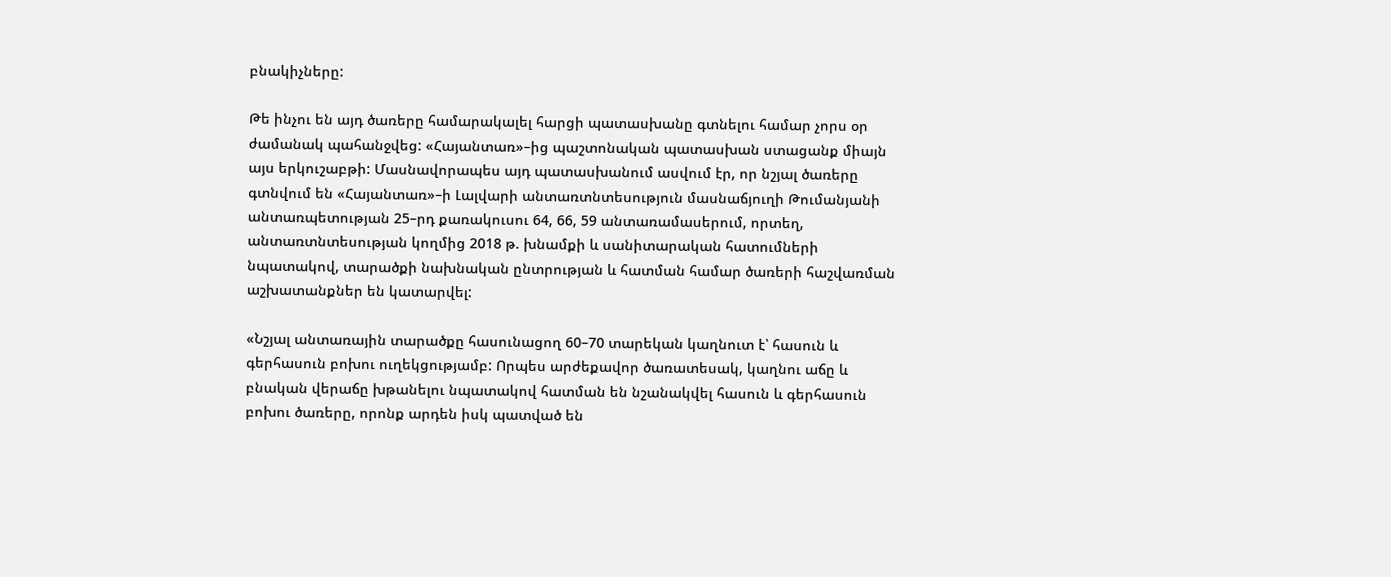բնակիչները:

Թե ինչու են այդ ծառերը համարակալել հարցի պատասխանը գտնելու համար չորս օր ժամանակ պահանջվեց: «Հայանտառ»–ից պաշտոնական պատասխան ստացանք միայն այս երկուշաբթի: Մասնավորապես այդ պատասխանում ասվում էր, որ նշյալ ծառերը գտնվում են «Հայանտառ»–ի Լալվարի անտառտնտեսություն մասնաճյուղի Թումանյանի անտառպետության 25–րդ քառակուսու 64, 66, 59 անտառամասերում, որտեղ, անտառտնտեսության կողմից 2018 թ. խնամքի և սանիտարական հատումների նպատակով, տարածքի նախնական ընտրության և հատման համար ծառերի հաշվառման աշխատանքներ են կատարվել:

«Նշյալ անտառային տարածքը հասունացող 60–70 տարեկան կաղնուտ է՝ հասուն և գերհասուն բոխու ուղեկցությամբ: Որպես արժեքավոր ծառատեսակ, կաղնու աճը և բնական վերաճը խթանելու նպատակով հատման են նշանակվել հասուն և գերհասուն բոխու ծառերը, որոնք արդեն իսկ պատված են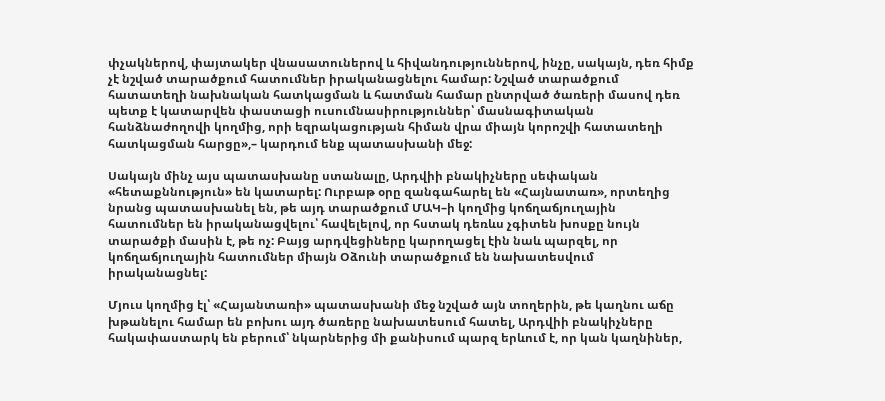փչակներով, փայտակեր վնասատուներով և հիվանդություններով, ինչը, սակայն, դեռ հիմք չէ նշված տարածքում հատումներ իրականացնելու համար: Նշված տարածքում հատատեղի նախնական հատկացման և հատման համար ընտրված ծառերի մասով դեռ պետք է կատարվեն փաստացի ուսումնասիրություններ՝ մասնագիտական հանձնաժողովի կողմից, որի եզրակացության հիման վրա միայն կորոշվի հատատեղի հատկացման հարցը»,– կարդում ենք պատասխանի մեջ:

Սակայն մինչ այս պատասխանը ստանալը, Արդվիի բնակիչները սեփական «հետաքննություն» են կատարել: Ուրբաթ օրը զանգահարել են «Հայնատառ», որտեղից նրանց պատասխանել են, թե այդ տարածքում ՄԱԿ–ի կողմից կոճղաճյուղային հատումներ են իրականացվելու՝ հավելելով, որ հստակ դեռևս չգիտեն խոսքը նույն տարածքի մասին է, թե ոչ: Բայց արդվեցիները կարողացել էին նաև պարզել, որ կոճղաճյուղային հատումներ միայն Օձունի տարածքում են նախատեսվում իրականացնել:

Մյուս կողմից էլ՝ «Հայանտառի» պատասխանի մեջ նշված այն տողերին, թե կաղնու աճը խթանելու համար են բոխու այդ ծառերը նախատեսում հատել, Արդվիի բնակիչները հակափաստարկ են բերում՝ նկարներից մի քանիսում պարզ երևում է, որ կան կաղնիներ,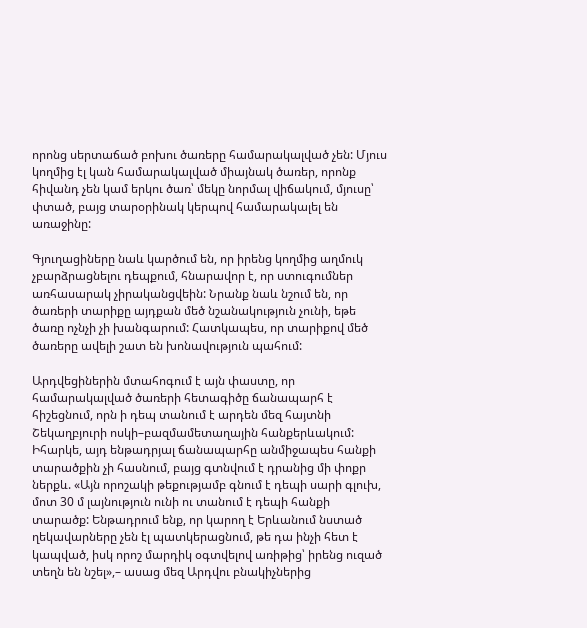որոնց սերտաճած բոխու ծառերը համարակալված չեն: Մյուս կողմից էլ կան համարակալված միայնակ ծառեր, որոնք հիվանդ չեն կամ երկու ծառ՝ մեկը նորմալ վիճակում, մյուսը՝ փտած, բայց տարօրինակ կերպով համարակալել են առաջինը:

Գյուղացիները նաև կարծում են, որ իրենց կողմից աղմուկ չբարձրացնելու դեպքում, հնարավոր է, որ ստուգումներ առհասարակ չիրականցվեին: Նրանք նաև նշում են, որ ծառերի տարիքը այդքան մեծ նշանակություն չունի, եթե ծառը ոչնչի չի խանգարում: Հատկապես, որ տարիքով մեծ ծառերը ավելի շատ են խոնավություն պահում:

Արդվեցիներին մտահոգում է այն փաստը, որ համարակալված ծառերի հետագիծը ճանապարհ է հիշեցնում, որն ի դեպ տանում է արդեն մեզ հայտնի Շեկաղբյուրի ոսկի–բազմամետաղային հանքերևակում: Իհարկե, այդ ենթադրյալ ճանապարհը անմիջապես հանքի տարածքին չի հասնում, բայց գտնվում է դրանից մի փոքր ներքև. «Այն որոշակի թեքությամբ գնում է դեպի սարի գլուխ, մոտ 30 մ լայնություն ունի ու տանում է դեպի հանքի տարածք: Ենթադրում ենք, որ կարող է Երևանում նստած ղեկավարները չեն էլ պատկերացնում, թե դա ինչի հետ է կապված, իսկ որոշ մարդիկ օգտվելով առիթից՝ իրենց ուզած տեղն են նշել»,– ասաց մեզ Արդվու բնակիչներից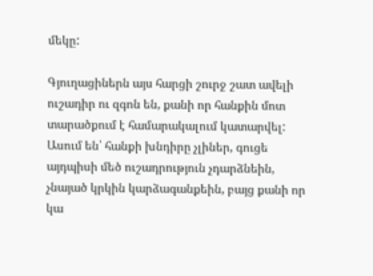մեկը:

Գյուղացիներն այս հարցի շուրջ շատ ավելի ուշադիր ու զգոն են, քանի որ հանքին մոտ տարածքում է համարակալում կատարվել: Ասում են՝ հանքի խնդիրը չլիներ, գուցե այդպիսի մեծ ուշադրություն չդարձնեին, չնայած կրկին կարձագանքեին, բայց քանի որ կա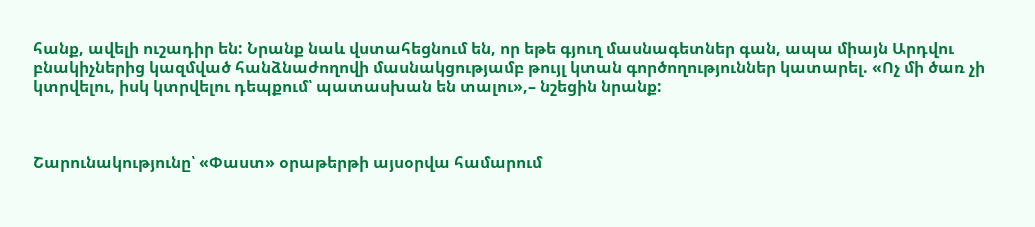հանք, ավելի ուշադիր են: Նրանք նաև վստահեցնում են, որ եթե գյուղ մասնագետներ գան, ապա միայն Արդվու բնակիչներից կազմված հանձնաժողովի մասնակցությամբ թույլ կտան գործողություններ կատարել. «Ոչ մի ծառ չի կտրվելու, իսկ կտրվելու դեպքում՝ պատասխան են տալու»,– նշեցին նրանք:



Շարունակությունը՝ «Փաստ» օրաթերթի այսօրվա համարում